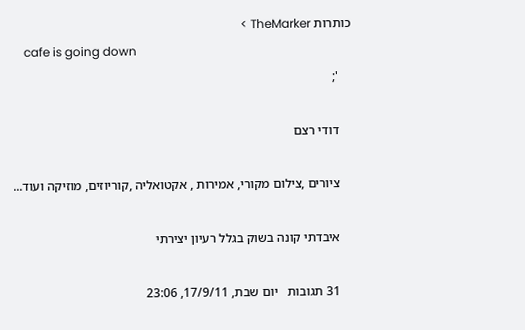כותרות TheMarker >
    cafe is going down
    ';

    דודי רצם

    ציורים ,צילום מקורי, אמירות , אקטואליה ,קוריוזים, מוזיקה ועוד...

    איבדתי קונה בשוק בגלל רעיון יצירתי

    31 תגובות   יום שבת, 17/9/11, 23:06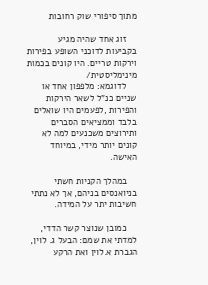מתוך סיפורי שוק רחובות

    זוג אחד שהיה מגיע בקביעות לדוכני השופע בפירות וירקות טריים. היו קונים בכמות מינימליסטית/
    לדוגמא: מלפפון אחד או שניים כנ"ל לשאר הירקות והפירות ,לפעמים היו שואלים בלבד וממציאים הסברים ותירוצים משכנעים למה לא קונים יותר מידי, במיוחד האישה.

    במהלך הקניות חשתי בניואנסים בניהם, אך לא נתתי חשיבות יתר על המידה.

    כמובן שנוצר קשר הדדי, למדתי את שמם: הבעל ג. לוין, הגברת א.לוין ואת הרקע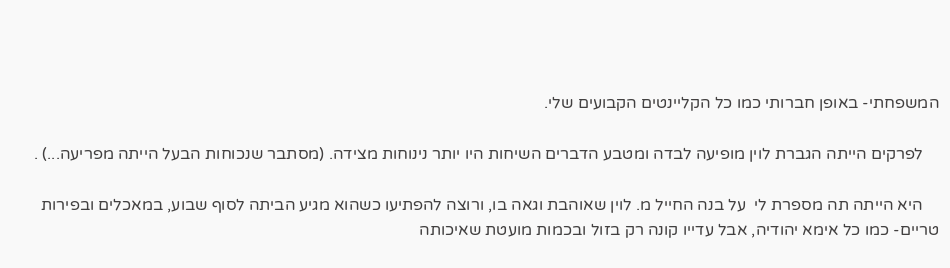המשפחתי- באופן חברותי כמו כל הקליינטים הקבועים שלי.

    לפרקים הייתה הגברת לוין מופיעה לבדה ומטבע הדברים השיחות היו יותר נינוחות מצידה. (מסתבר שנכוחות הבעל הייתה מפריעה...) .

    היא הייתה תה מספרת לי  על בנה החייל מ. לוין שאוהבת וגאה בו, ורוצה להפתיעו כשהוא מגיע הביתה לסוף שבוע, במאכלים ובפירות  טריים- כמו כל אימא יהודיה, אבל עדייו קונה רק בזול ובכמות מועטת שאיכותה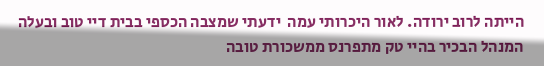הייתה לרוב ירודה. לאור היכרותי עמה  ידעתי שמצבה הכספי בבית דיי טוב ובעלה המנהל הבכיר בהיי טק מתפרנס ממשכורת טובה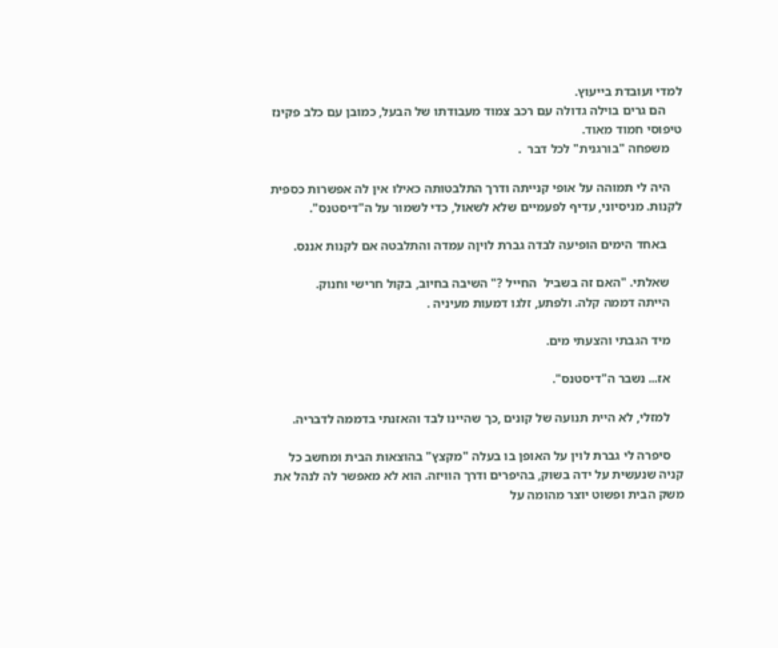למדי ועובדת בייעוץ.
     הם גרים בוילה גדולה עם רכב צמוד מעבודתו של הבעל, כמובן עם כלב פקינז טיפוסי חמוד מאוד.
    משפחה "בורגנית" לכל דבר  .

    היה לי תמוהה על אופי קנייתה ודרך התלבטותה כאילו אין לה אפשרות כספית לקנות. מניסיוני, עדיף לפעמיים שלא לשאול, כדי לשמור על ה"דיסטנס".

     באחד הימים הופיעה לבדה גברת לויןה עמדה והתלבטה אם לקנות אננס.

    שאלתי. "האם זה בשביל  החייל ?" השיבה בחיוב, בקול חרישי וחנוק.
    הייתה דממה קלה. ולפתע, זלגו דמעות מעיניה .

    מיד הגבתי והצעתי מים.

    אז... נשבר ה"דיסטנס".

    למזלי, לא היית תנועה של קונים ,כך שהיינו לבד והאזנתי בדממה לדבריה.

    סיפרה לי גברת לוין על האופן בו בעלה "מקצץ" בהוצאות הבית ומחשב כל קניה שנעשית על ידה בשוק, בהיפרים ודרך הוויזה. הוא לא מאפשר לה לנהל את משק הבית ופשוט יוצר מהומה על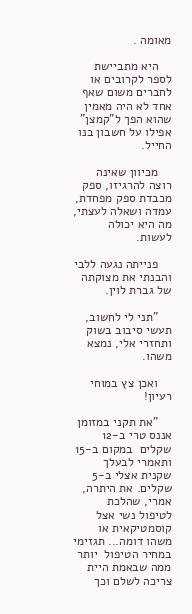מאומה .

    היא מתביישת לספר לקרובים או לחברים משום שאף אחד לא היה מאמין שהוא הפך ל"קמצן" אפילו על חשבון בנו החייל.

    מכיוון שאינה רוצה להרגיזו, ספק מכבדת ספק מפחדת, עמדה ושאלה לעצתי, מה היא יכולה לעשות.

    פנייתה נגעה ללבי והבנתי את מצוקתה של גברת לוין.

    "תני לי לחשוב, תעשי סיבוב בשוק ותחזרי אלי, נמצא משהו.

    ואכן צץ במוחי רעיון!

    "את תקני במזומן אננס טרי ב-12 שקלים  במקום ב-15 ותאמרי לבעלך שקנית אצלי ב-5 שקלים. את היתרה, אמרי, שהלכת לטיפול נשי אצל קוסמטיקאית או משהו דומה... תגזימי במחיר הטיפול  יותר ממה שבאמת היית צריכה לשלם וכך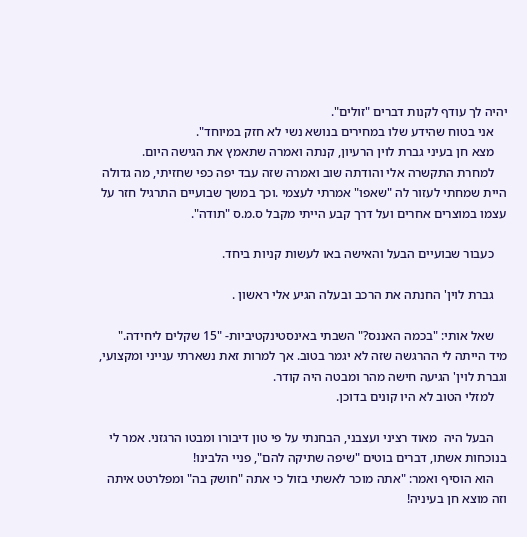יהיה לך עודף לקנות דברים "זולים".
    אני בטוח שהידע שלו במחירים בנושא נשי לא חזק במיוחד".
    מצא חן בעיני גברת לוין הרעיון, קנתה ואמרה שתאמץ את הגישה היום.
    למחרת התקשרה אלי והודתה שוב ואמרה שזה עבד יפה כפי שחזיתי, מה גדולה היית שמחתי לעזור לה "שאפו" אמרתי לעצמי .וכך במשך שבועיים התרגיל חזר על עצמו במוצרים אחרים ועל דרך קבע הייתי מקבל ס.מ.ס "תודה".

    כעבור שבועיים הבעל והאישה באו לעשות קניות ביחד.

    גברת לוין' החנתה את הרכב ובעלה הגיע אלי ראשון .

    שאל אותי: "בכמה האננס?" השבתי באינסטינקטיביות- "15 שקלים ליחידה." מיד הייתה לי ההרגשה שזה לא יגמר בטוב. אך למרות זאת נשארתי ענייני ומקצועי, וגברת לוין' הגיעה חישה מהר ומבטה היה קודר.
    למזלי הטוב לא היו קונים בדוכן.

    הבעל היה  מאוד רציני ועצבני, הבחנתי על פי טון דיבורו ומבטו הרגזני. אמר לי בנוכחות אשתו, דברים בוטים "שיפה שתיקה להם", פניי הלבינו!
    הוא הוסיף ואמר: "אתה מוכר לאשתי בזול כי אתה "חושק בה" ומפלרטט איתה וזה מוצא חן בעיניה!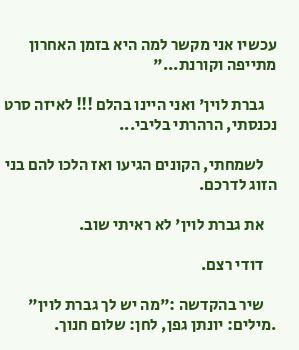עכשיו אני מקשר למה היא בזמן האחרון מתייפה וקורנת..."

    גברת לוין' ואני היינו בהלם !!! לאיזה סרט נכנסתי, הרהרתי בליבי...

    לשמחתי, הקונים הגיעו ואז הלכו להם בני הזוג לדרכם.

    את גברת לוין' לא ראיתי שוב.

    דודי רצם.

    שיר בהקדשה :"מה יש לך גברת לוין" .מילים: יונתן גפן, לחן: שלום חנוך.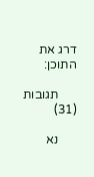דרג את התוכן:

      תגובות (31)

      נא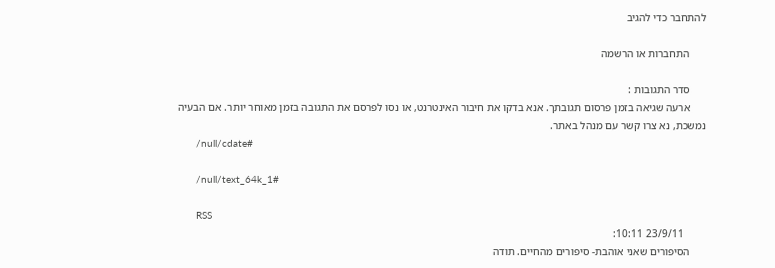להתחבר כדי להגיב

      התחברות או הרשמה

      סדר התגובות :
      ארעה שגיאה בזמן פרסום תגובתך. אנא בדקו את חיבור האינטרנט, או נסו לפרסם את התגובה בזמן מאוחר יותר. אם הבעיה נמשכת, נא צרו קשר עם מנהל באתר.
      /null/cdate#

      /null/text_64k_1#

      RSS
        23/9/11 10:11:
      הסיפורים שאני אוהבת- סיפורים מהחיים. תודה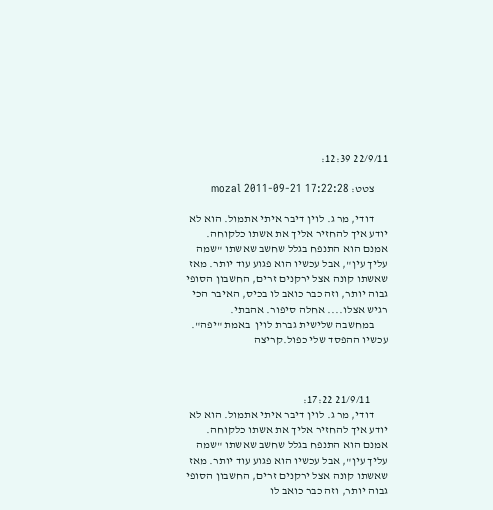22/9/11 12:39:

      צטט: mozal 2011-09-21 17:22:28

      דודי, מר ג. לוין דיבר איתי אתמול. הוא לא יודע איך להחזיר אליך את אשתו כלקוחה. אמנם הוא התנפח בגלל שחשב שאשתו "שמה עליך עין", אבל עכשיו הוא פגוע עוד יותר. מאז שאשתו קונה אצל ירקנים זרים, החשבון הסופי גבוה יותר, וזה כבר כואב לו בכיס, האיבר הכי רגיש אצלו.... אחלה סיפור. אהבתי.
      במחשבה שלישית גברת לוין  באמת "יפה". עכשיו ההפסד שלי כפול.קריצה



        21/9/11 17:22:
      דודי, מר ג. לוין דיבר איתי אתמול. הוא לא יודע איך להחזיר אליך את אשתו כלקוחה. אמנם הוא התנפח בגלל שחשב שאשתו "שמה עליך עין", אבל עכשיו הוא פגוע עוד יותר. מאז שאשתו קונה אצל ירקנים זרים, החשבון הסופי גבוה יותר, וזה כבר כואב לו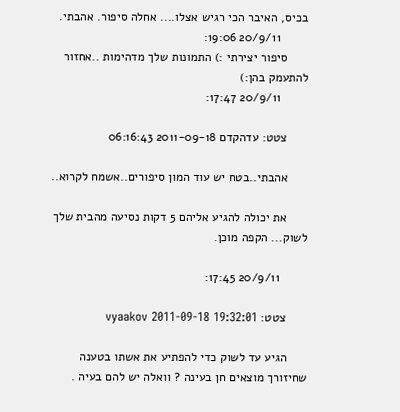בכיס, האיבר הכי רגיש אצלו.... אחלה סיפור. אהבתי.
        20/9/11 19:06:
      סיפור יצירתי :) התמונות שלך מדהימות ..אחזור להתעמק בהן:)
        20/9/11 17:47:

      צטט: עדהקדם 2011-09-18 06:16:43

      אהבתי..בטח יש עוד המון סיפורים..אשמח לקרוא..

      את יכולה להגיע אליהם 5 דקות נסיעה מהבית שלך לשוק... הקפה מוכן.

        20/9/11 17:45:

      צטט: vyaakov 2011-09-18 19:32:01

      הגיע עד לשוק כדי להפתיע את אשתו בטענה שחיזורך מוצאים חן בעינה ? וואלה יש להם בעיה .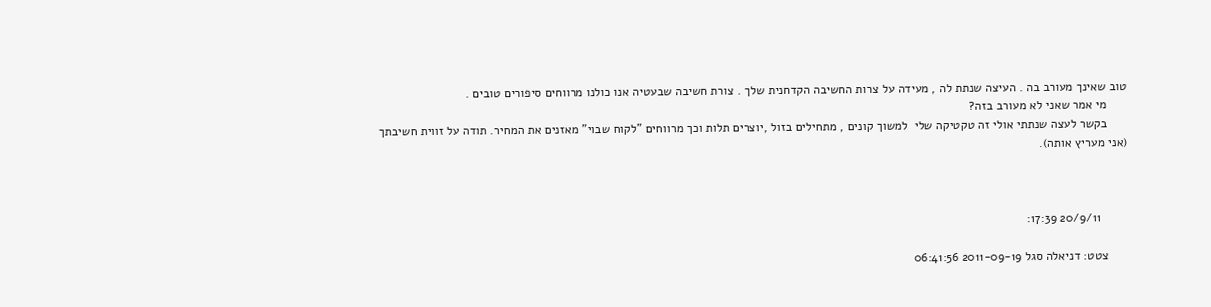טוב שאינך מעורב בה . העיצה שנתת לה , מעידה על צרות החשיבה הקדחנית שלך . צורת חשיבה שבעטיה אנו כולנו מרווחים סיפורים טובים .
      מי אמר שאני לא מעורב בזה?
      בקשר לעצה שנתתי אולי זה טקטיקה שלי  למשוך קונים , מתחילים בזול ,יוצרים תלות וכך מרווחים "לקוח שבוי" מאזנים את המחיר. תודה על זווית חשיבתך (אני מעריץ אותה).



        20/9/11 17:39:

      צטט: דניאלה סגל 2011-09-19 06:41:56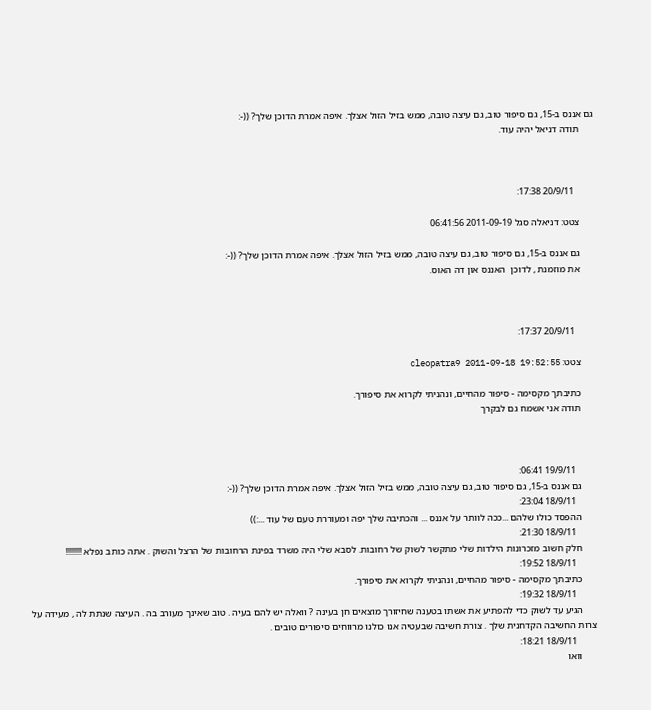גם אננס ב-15, גם סיפור טוב, גם עיצה טובה, ממש בזיל הזול אצלך. איפה אמרת הדוכן שלך? ((-:
      תודה דניאל יהיה עוד.



        20/9/11 17:38:

      צטט: דניאלה סגל 2011-09-19 06:41:56

      גם אננס ב-15, גם סיפור טוב, גם עיצה טובה, ממש בזיל הזול אצלך. איפה אמרת הדוכן שלך? ((-:
      את מוזמנת , לדוכן  האננס און דה האוס.



        20/9/11 17:37:

      צטט: cleopatra9 2011-09-18 19:52:55

      כתיבתך מקסימה - סיפור מהחיים, ונהניתי לקרוא את סיפורך.
      תודה אני אשמח גם לבקרך



        19/9/11 06:41:
      גם אננס ב-15, גם סיפור טוב, גם עיצה טובה, ממש בזיל הזול אצלך. איפה אמרת הדוכן שלך? ((-:
        18/9/11 23:04:
      ההפסד כולו שלהם ...ככה לוותר על אננס ... והכתיבה שלך יפה ומעוררת טעם של עוד ...:))
        18/9/11 21:30:
      חלק חשוב מזכרונות הילדות שלי מתקשר לשוק של רחובות. לסבא שלי היה משרד בפינת הרחובות של הרצל והשוק . אתה כותב נפלא !!!!!!!!
        18/9/11 19:52:
      כתיבתך מקסימה - סיפור מהחיים, ונהניתי לקרוא את סיפורך.
        18/9/11 19:32:
      הגיע עד לשוק כדי להפתיע את אשתו בטענה שחיזורך מוצאים חן בעינה ? וואלה יש להם בעיה . טוב שאינך מעורב בה . העיצה שנתת לה , מעידה על צרות החשיבה הקדחנית שלך . צורת חשיבה שבעטיה אנו כולנו מרווחים סיפורים טובים .
        18/9/11 18:21:
      וואו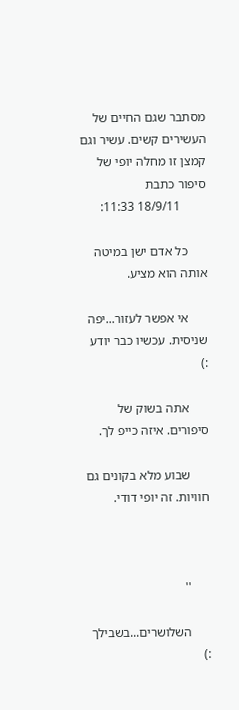מסתבר שגם החיים של העשירים קשים. עשיר וגם קמצן זו מחלה יופי של סיפור כתבת
        18/9/11 11:33:

      כל אדם ישן במיטה אותה הוא מציע.

      אי אפשר לעזור...יפה שניסית. עכשיו כבר יודע :)

      אתה בשוק של סיפורים. איזה כייפ לך.

      שבוע מלא בקונים גם חוויות. זה יופי דודי.



      ''

      השלושרים...בשבילך :)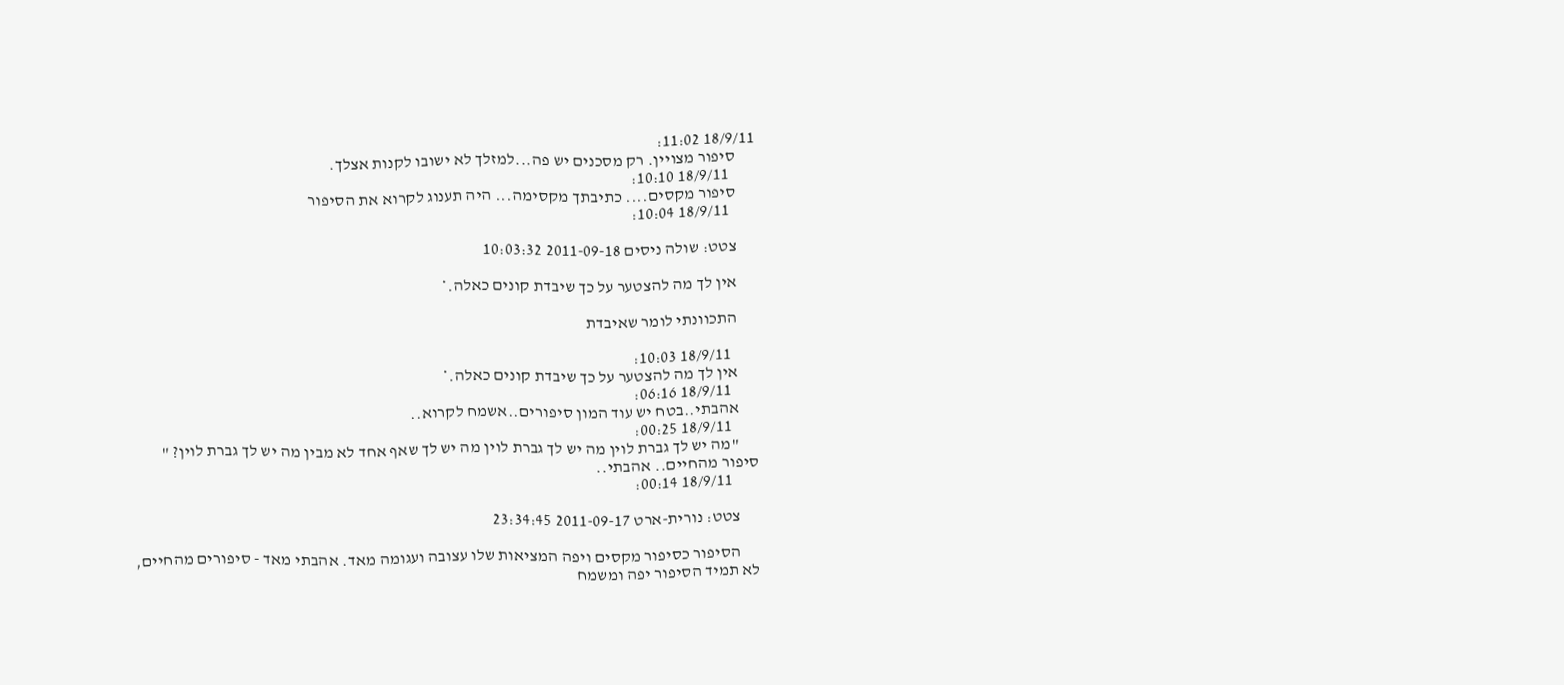18/9/11 11:02:
      סיפור מצויין. רק מסכנים יש פה...למזלך לא ישובו לקנות אצלך.
        18/9/11 10:10:
      סיפור מקסים.... כתיבתך מקסימה... היה תענוג לקרוא את הסיפור
        18/9/11 10:04:

      צטט: שולה ניסים 2011-09-18 10:03:32

      אין לך מה להצטער על כך שיבדת קונים כאלה.*

      התכוונתי לומר שאיבדת

        18/9/11 10:03:
      אין לך מה להצטער על כך שיבדת קונים כאלה.*
        18/9/11 06:16:
      אהבתי..בטח יש עוד המון סיפורים..אשמח לקרוא..
        18/9/11 00:25:
      "מה יש לך גברת לוין מה יש לך גברת לוין מה יש לך שאף אחד לא מבין מה יש לך גברת לוין? " סיפור מהחיים.. אהבתי..
        18/9/11 00:14:

      צטט: נורית-ארט 2011-09-17 23:34:45

      הסיפור כסיפור מקסים ויפה המציאות שלו עצובה ועגומה מאד. אהבתי מאד - סיפורים מהחיים, לא תמיד הסיפור יפה ומשמח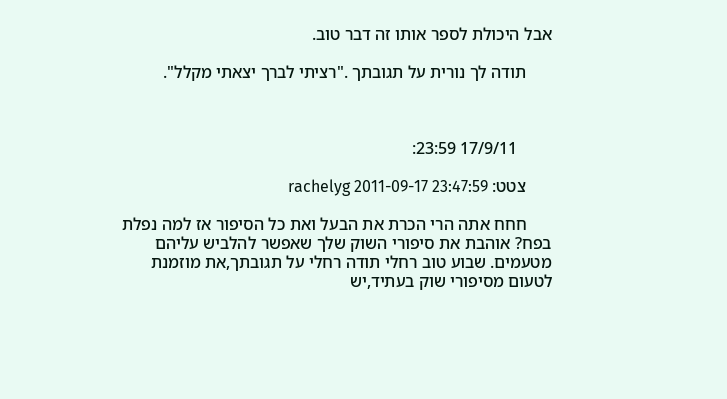אבל היכולת לספר אותו זה דבר טוב.

      תודה לך נורית על תגובתך ."רציתי לברך יצאתי מקלל".



        17/9/11 23:59:

      צטט: rachelyg 2011-09-17 23:47:59

      חחח אתה הרי הכרת את הבעל ואת כל הסיפור אז למה נפלת בפח? אוהבת את סיפורי השוק שלך שאפשר להלביש עליהם מטעמים. שבוע טוב רחלי תודה רחלי על תגובתך,את מוזמנת לטעום מסיפורי שוק בעתיד,יש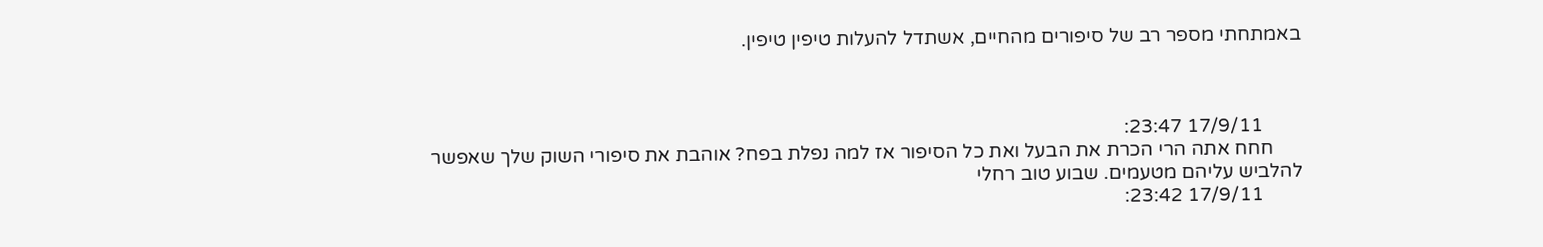באמתחתי מספר רב של סיפורים מהחיים, אשתדל להעלות טיפין טיפין.



        17/9/11 23:47:
      חחח אתה הרי הכרת את הבעל ואת כל הסיפור אז למה נפלת בפח? אוהבת את סיפורי השוק שלך שאפשר להלביש עליהם מטעמים. שבוע טוב רחלי
        17/9/11 23:42: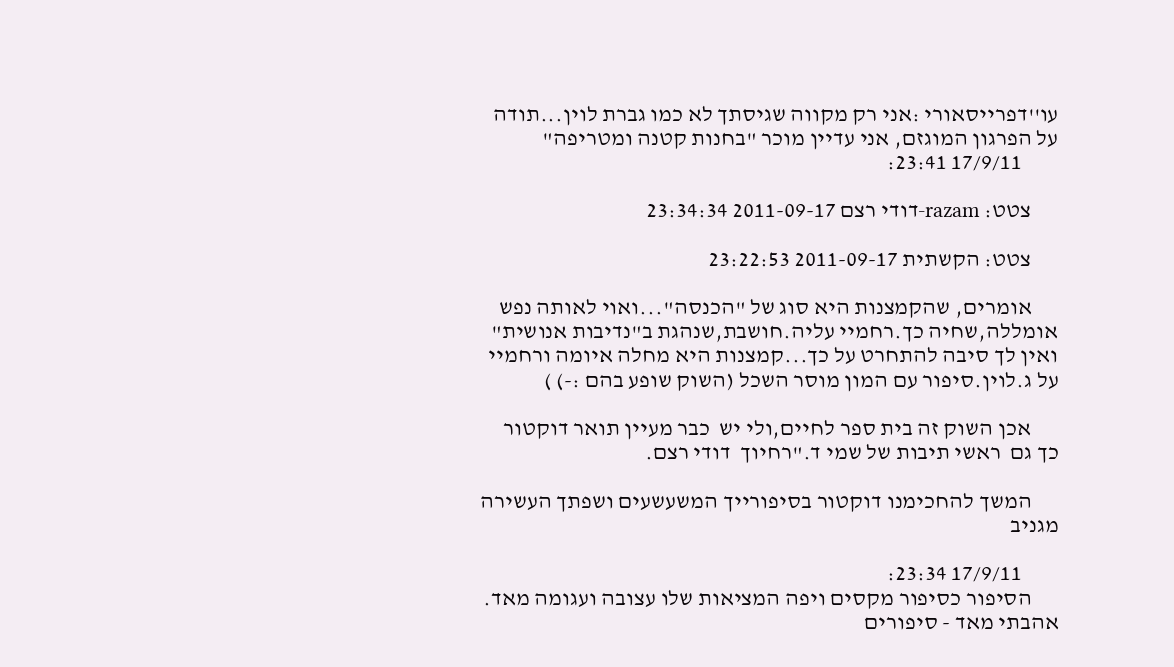עו''דפרייסאורי :אני רק מקווה שגיסתך לא כמו גברת לוין...תודה על הפרגון המוגזם, אני עדיין מוכר "בחנות קטנה ומטריפה"
        17/9/11 23:41:

      צטט: razam-דודי רצם 2011-09-17 23:34:34

      צטט: הקשתית 2011-09-17 23:22:53

      אומרים, שהקמצנות היא סוג של "הכנסה"...ואוי לאותה נפש אומללה,שחיה כך.רחמיי עליה.חושבת,שנהגת ב"נדיבות אנושית" ואין לך סיבה להתחרט על כך...קמצנות היא מחלה איומה ורחמיי על ג.לוין.סיפור עם המון מוסר השכל (השוק שופע בהם :-) )

      אכן השוק זה בית ספר לחיים,ולי יש  כבר מעיין תואר דוקטור כך גם  ראשי תיבות של שמי ד."רחיוך  דודי רצם.

      המשך להחכימנו דוקטור בסיפורייך המשעשעים ושפתך העשירה מגניב

        17/9/11 23:34:
      הסיפור כסיפור מקסים ויפה המציאות שלו עצובה ועגומה מאד. אהבתי מאד - סיפורים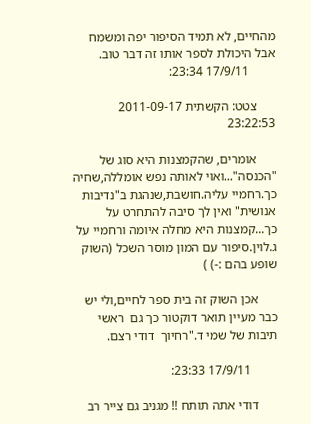מהחיים, לא תמיד הסיפור יפה ומשמח אבל היכולת לספר אותו זה דבר טוב.
        17/9/11 23:34:

      צטט: הקשתית 2011-09-17 23:22:53

      אומרים, שהקמצנות היא סוג של "הכנסה"...ואוי לאותה נפש אומללה,שחיה כך.רחמיי עליה.חושבת,שנהגת ב"נדיבות אנושית" ואין לך סיבה להתחרט על כך...קמצנות היא מחלה איומה ורחמיי על ג.לוין.סיפור עם המון מוסר השכל (השוק שופע בהם :-) )

      אכן השוק זה בית ספר לחיים,ולי יש  כבר מעיין תואר דוקטור כך גם  ראשי תיבות של שמי ד."רחיוך  דודי רצם.

        17/9/11 23:33:

      דודי אתה תותח !! מגניב גם צייר רב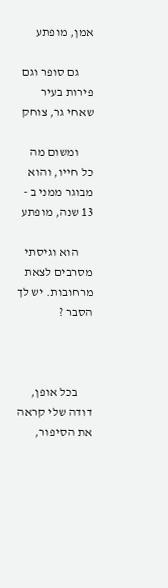אמן, מופתע

      גם סופר וגם פירות בעיר שאחי גר, צוחק

      ומשום מה כל חייו, והוא מבוגר ממני ב - 13 שנה, מופתע

      הוא וגיסתי מסרבים לצאת מרחובות. יש לך הסבר ?



      בכל אופן, דודה שלי קראה את הסיפור,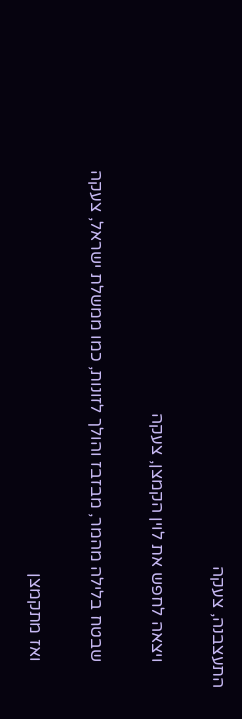התעצבנה, צעקה

      ויצאה לחפש את לוין הקמצן, צעקה

      שבטח בלילה מהמר, מבזבז והולך לזונות, כמו ממשלת ישראל, צעקה

      ואז מתקמצן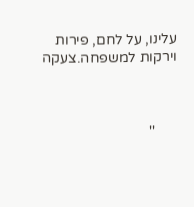עלינו, על לחם, פירות וירקות למשפחה.צעקה



      ''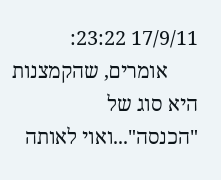17/9/11 23:22:
      אומרים, שהקמצנות היא סוג של "הכנסה"...ואוי לאותה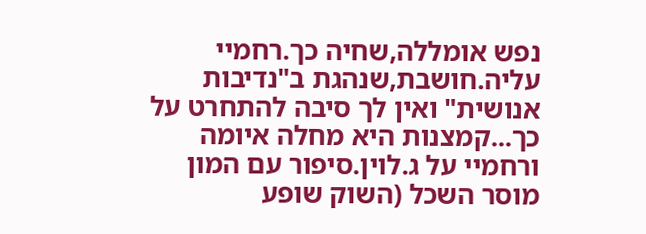נפש אומללה,שחיה כך.רחמיי עליה.חושבת,שנהגת ב"נדיבות אנושית" ואין לך סיבה להתחרט על כך...קמצנות היא מחלה איומה ורחמיי על ג.לוין.סיפור עם המון מוסר השכל (השוק שופע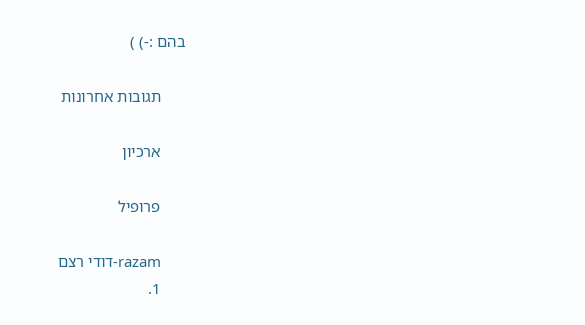בהם :-) )

      תגובות אחרונות

      ארכיון

      פרופיל

      razam-דודי רצם
      1.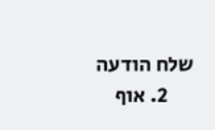שלח הודעה
      2. אוף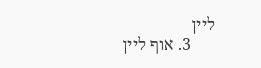ליין
      3. אוף ליין